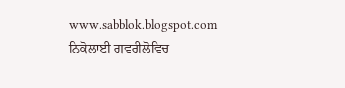www.sabblok.blogspot.com
ਨਿਕੋਲਾਈ ਗਵਰੀਲੋਵਿਚ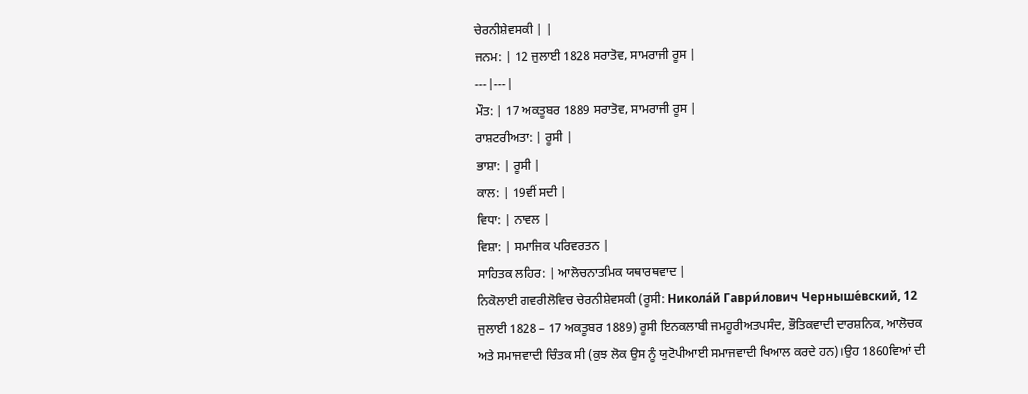ਚੇਰਨੀਸ਼ੇਵਸਕੀ | |
ਜਨਮ: | 12 ਜੁਲਾਈ 1828 ਸਰਾਤੋਵ, ਸਾਮਰਾਜੀ ਰੂਸ |
---|---|
ਮੌਤ: | 17 ਅਕਤੂਬਰ 1889 ਸਰਾਤੋਵ, ਸਾਮਰਾਜੀ ਰੂਸ |
ਰਾਸ਼ਟਰੀਅਤਾ: | ਰੂਸੀ |
ਭਾਸ਼ਾ: | ਰੂਸੀ |
ਕਾਲ: | 19ਵੀਂ ਸਦੀ |
ਵਿਧਾ: | ਨਾਵਲ |
ਵਿਸ਼ਾ: | ਸਮਾਜਿਕ ਪਰਿਵਰਤਨ |
ਸਾਹਿਤਕ ਲਹਿਰ: | ਆਲੋਚਨਾਤਮਿਕ ਯਥਾਰਥਵਾਦ |
ਨਿਕੋਲਾਈ ਗਵਰੀਲੋਵਿਚ ਚੇਰਨੀਸ਼ੇਵਸਕੀ (ਰੂਸੀ: Никола́й Гаври́лович Черныше́вский, 12 ਜੁਲਾਈ 1828 – 17 ਅਕਤੂਬਰ 1889) ਰੂਸੀ ਇਨਕਲਾਬੀ ਜਮਹੂਰੀਅਤਪਸੰਦ, ਭੌਤਿਕਵਾਦੀ ਦਾਰਸ਼ਨਿਕ, ਆਲੋਚਕ ਅਤੇ ਸਮਾਜਵਾਦੀ ਚਿੰਤਕ ਸੀ (ਕੁਝ ਲੋਕ ਉਸ ਨੂੰ ਯੁਟੋਪੀਆਈ ਸਮਾਜਵਾਦੀ ਖਿਆਲ ਕਰਦੇ ਹਨ)।ਉਹ 1860ਵਿਆਂ ਦੀ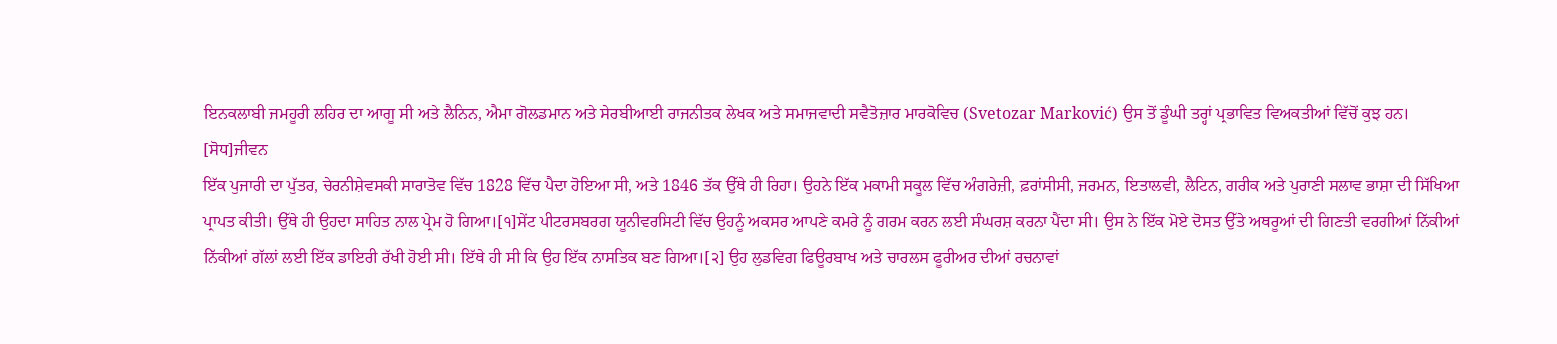ਇਨਕਲਾਬੀ ਜਮਹੂਰੀ ਲਹਿਰ ਦਾ ਆਗੂ ਸੀ ਅਤੇ ਲੈਨਿਨ, ਐਮਾ ਗੋਲਡਮਾਨ ਅਤੇ ਸੇਰਬੀਆਈ ਰਾਜਨੀਤਕ ਲੇਖਕ ਅਤੇ ਸਮਾਜਵਾਦੀ ਸਵੈਤੋਜ਼ਾਰ ਮਾਰਕੋਵਿਚ (Svetozar Marković) ਉਸ ਤੋਂ ਡੂੰਘੀ ਤਰ੍ਹਾਂ ਪ੍ਰਭਾਵਿਤ ਵਿਅਕਤੀਆਂ ਵਿੱਚੋਂ ਕੁਝ ਹਨ।
[ਸੋਧ]ਜੀਵਨ
ਇੱਕ ਪੁਜਾਰੀ ਦਾ ਪੁੱਤਰ, ਚੇਰਨੀਸ਼ੇਵਸਕੀ ਸਾਰਾਤੋਵ ਵਿੱਚ 1828 ਵਿੱਚ ਪੈਦਾ ਹੋਇਆ ਸੀ, ਅਤੇ 1846 ਤੱਕ ਉੱਥੇ ਹੀ ਰਿਹਾ। ਉਹਨੇ ਇੱਕ ਮਕਾਮੀ ਸਕੂਲ ਵਿੱਚ ਅੰਗਰੇਜ਼ੀ, ਫ਼ਰਾਂਸੀਸੀ, ਜਰਮਨ, ਇਤਾਲਵੀ, ਲੈਟਿਨ, ਗਰੀਕ ਅਤੇ ਪੁਰਾਣੀ ਸਲਾਵ ਭਾਸ਼ਾ ਦੀ ਸਿੱਖਿਆ ਪ੍ਰਾਪਤ ਕੀਤੀ। ਉੱਥੇ ਹੀ ਉਹਦਾ ਸਾਹਿਤ ਨਾਲ ਪ੍ਰੇਮ ਹੋ ਗਿਆ।[੧]ਸੇਂਟ ਪੀਟਰਸਬਰਗ ਯੂਨੀਵਰਸਿਟੀ ਵਿੱਚ ਉਹਨੂੰ ਅਕਸਰ ਆਪਣੇ ਕਮਰੇ ਨੂੰ ਗਰਮ ਕਰਨ ਲਈ ਸੰਘਰਸ਼ ਕਰਨਾ ਪੈਂਦਾ ਸੀ। ਉਸ ਨੇ ਇੱਕ ਮੋਏ ਦੋਸਤ ਉੱਤੇ ਅਥਰੂਆਂ ਦੀ ਗਿਣਤੀ ਵਰਗੀਆਂ ਨਿੱਕੀਆਂ ਨਿੱਕੀਆਂ ਗੱਲਾਂ ਲਈ ਇੱਕ ਡਾਇਰੀ ਰੱਖੀ ਹੋਈ ਸੀ। ਇੱਥੇ ਹੀ ਸੀ ਕਿ ਉਹ ਇੱਕ ਨਾਸਤਿਕ ਬਣ ਗਿਆ।[੨] ਉਹ ਲੁਡਵਿਗ ਫਿਊਰਬਾਖ ਅਤੇ ਚਾਰਲਸ ਫੂਰੀਅਰ ਦੀਆਂ ਰਚਨਾਵਾਂ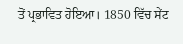ਤੋਂ ਪ੍ਰਭਾਵਿਤ ਹੋਇਆ। 1850 ਵਿੱਚ ਸੇਂਟ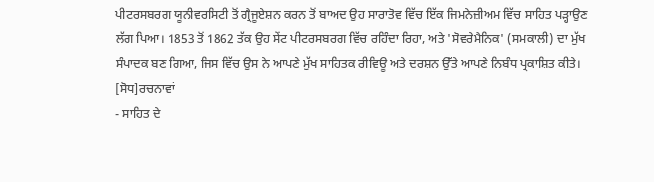ਪੀਟਰਸਬਰਗ ਯੂਨੀਵਰਸਿਟੀ ਤੋਂ ਗ੍ਰੈਜੂਏਸ਼ਨ ਕਰਨ ਤੋਂ ਬਾਅਦ ਉਹ ਸਾਰਾਤੋਵ ਵਿੱਚ ਇੱਕ ਜਿਮਨੇਜ਼ੀਅਮ ਵਿੱਚ ਸਾਹਿਤ ਪੜ੍ਹਾਉਣ ਲੱਗ ਪਿਆ। 1853 ਤੋਂ 1862 ਤੱਕ ਉਹ ਸੇਂਟ ਪੀਟਰਸਬਰਗ ਵਿੱਚ ਰਹਿੰਦਾ ਰਿਹਾ, ਅਤੇ 'ਸੋਵਰੇਮੈਨਿਕ' (ਸਮਕਾਲੀ) ਦਾ ਮੁੱਖ ਸੰਪਾਦਕ ਬਣ ਗਿਆ, ਜਿਸ ਵਿੱਚ ਉਸ ਨੇ ਆਪਣੇ ਮੁੱਖ ਸਾਹਿਤਕ ਰੀਵਿਊ ਅਤੇ ਦਰਸ਼ਨ ਉੱਤੇ ਆਪਣੇ ਨਿਬੰਧ ਪ੍ਰਕਾਸ਼ਿਤ ਕੀਤੇ।
[ਸੋਧ]ਰਚਨਾਵਾਂ
- ਸਾਹਿਤ ਦੇ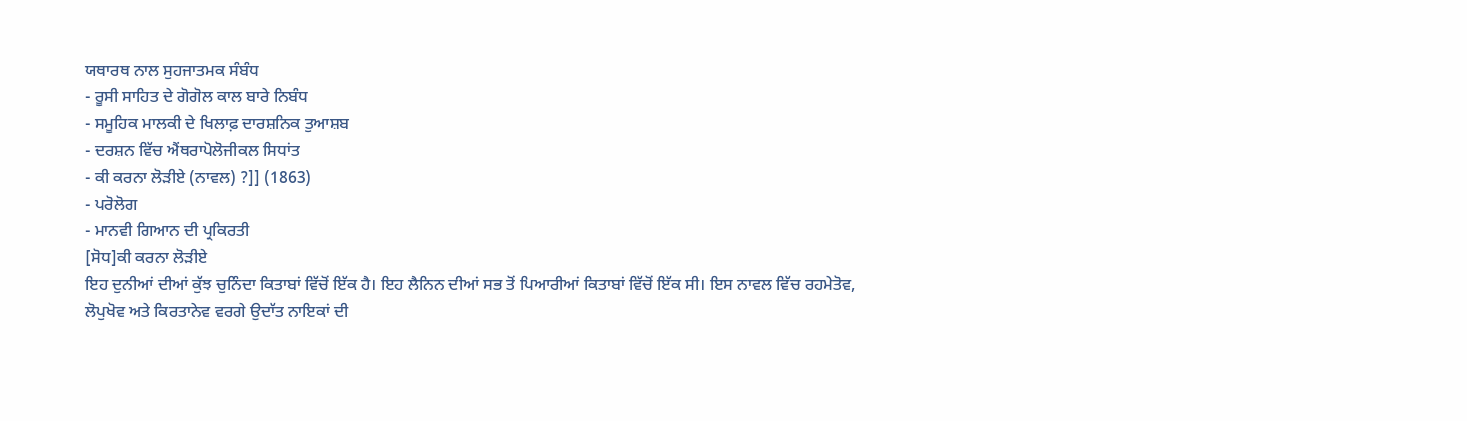ਯਥਾਰਥ ਨਾਲ ਸੁਹਜਾਤਮਕ ਸੰਬੰਧ
- ਰੂਸੀ ਸਾਹਿਤ ਦੇ ਗੋਗੋਲ ਕਾਲ ਬਾਰੇ ਨਿਬੰਧ
- ਸਮੂਹਿਕ ਮਾਲਕੀ ਦੇ ਖਿਲਾਫ਼ ਦਾਰਸ਼ਨਿਕ ਤੁਆਸ਼ਬ
- ਦਰਸ਼ਨ ਵਿੱਚ ਐਂਥਰਾਪੋਲੋਜੀਕਲ ਸਿਧਾਂਤ
- ਕੀ ਕਰਨਾ ਲੋੜੀਏ (ਨਾਵਲ) ?]] (1863)
- ਪਰੋਲੋਗ
- ਮਾਨਵੀ ਗਿਆਨ ਦੀ ਪ੍ਰਕਿਰਤੀ
[ਸੋਧ]ਕੀ ਕਰਨਾ ਲੋੜੀਏ
ਇਹ ਦੁਨੀਆਂ ਦੀਆਂ ਕੁੱਝ ਚੁਨਿੰਦਾ ਕਿਤਾਬਾਂ ਵਿੱਚੋਂ ਇੱਕ ਹੈ। ਇਹ ਲੈਨਿਨ ਦੀਆਂ ਸਭ ਤੋਂ ਪਿਆਰੀਆਂ ਕਿਤਾਬਾਂ ਵਿੱਚੋਂ ਇੱਕ ਸੀ। ਇਸ ਨਾਵਲ ਵਿੱਚ ਰਹਮੇਤੋਵ, ਲੋਪੁਖੋਵ ਅਤੇ ਕਿਰਤਾਨੇਵ ਵਰਗੇ ਉਦਾੱਤ ਨਾਇਕਾਂ ਦੀ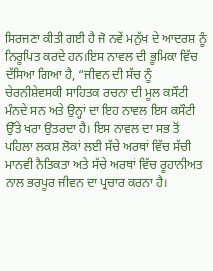ਸਿਰਜਣਾ ਕੀਤੀ ਗਈ ਹੈ ਜੋ ਨਵੇਂ ਮਨੁੱਖ ਦੇ ਆਦਰਸ਼ ਨੂੰ ਨਿਰੂਪਿਤ ਕਰਦੇ ਹਨ।ਇਸ ਨਾਵਲ ਦੀ ਭੂਮਿਕਾ ਵਿੱਚ ਦੱਸਿਆ ਗਿਆ ਹੈ, “ਜੀਵਨ ਦੀ ਸੱਚ ਨੂੰ ਚੇਰਨੀਸ਼ੇਵਸਕੀ ਸਾਹਿਤਕ ਰਚਨਾ ਦੀ ਮੂਲ ਕਸੌਟੀ ਮੰਨਦੇ ਸਨ ਅਤੇ ਉਨ੍ਹਾਂ ਦਾ ਇਹ ਨਾਵਲ ਇਸ ਕਸੌਟੀ ਉੱਤੇ ਖਰਾ ਉਤਰਦਾ ਹੈ। ਇਸ ਨਾਵਲ ਦਾ ਸਭ ਤੋਂ ਪਹਿਲਾ ਲਕਸ਼ ਲੋਕਾਂ ਲਈ ਸੱਚੇ ਅਰਥਾਂ ਵਿੱਚ ਸੱਚੀ ਮਾਨਵੀ ਨੈਤਿਕਤਾ ਅਤੇ ਸੱਚੇ ਅਰਥਾਂ ਵਿੱਚ ਰੂਹਾਨੀਅਤ ਨਾਲ ਭਰਪੂਰ ਜੀਵਨ ਦਾ ਪ੍ਰਚਾਰ ਕਰਨਾ ਹੈ।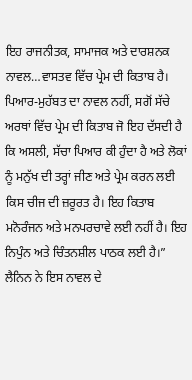ਇਹ ਰਾਜਨੀਤਕ, ਸਾਮਾਜਕ ਅਤੇ ਦਾਰਸ਼ਨਕ ਨਾਵਲ…ਵਾਸਤਵ ਵਿੱਚ ਪ੍ਰੇਮ ਦੀ ਕਿਤਾਬ ਹੈ। ਪਿਆਰ-ਮੁਹੱਬਤ ਦਾ ਨਾਵਲ ਨਹੀਂ, ਸਗੋਂ ਸੱਚੇ ਅਰਥਾਂ ਵਿੱਚ ਪ੍ਰੇਮ ਦੀ ਕਿਤਾਬ ਜੋ ਇਹ ਦੱਸਦੀ ਹੈ ਕਿ ਅਸਲੀ, ਸੱਚਾ ਪਿਆਰ ਕੀ ਹੁੰਦਾ ਹੈ ਅਤੇ ਲੋਕਾਂ ਨੂੰ ਮਨੁੱਖ ਦੀ ਤਰ੍ਹਾਂ ਜੀਣ ਅਤੇ ਪ੍ਰੇਮ ਕਰਨ ਲਈ ਕਿਸ ਚੀਜ ਦੀ ਜ਼ਰੂਰਤ ਹੈ। ਇਹ ਕਿਤਾਬ ਮਨੋਰੰਜਨ ਅਤੇ ਮਨਪਰਚਾਵੇ ਲਈ ਨਹੀਂ ਹੈ। ਇਹ ਨਿਪੁੰਨ ਅਤੇ ਚਿੰਤਨਸ਼ੀਲ ਪਾਠਕ ਲਈ ਹੈ।”
ਲੈਨਿਨ ਨੇ ਇਸ ਨਾਵਲ ਦੇ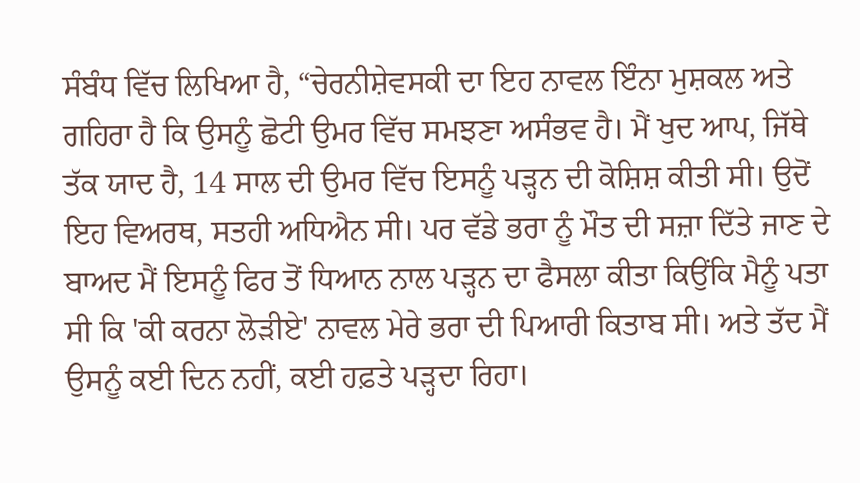ਸੰਬੰਧ ਵਿੱਚ ਲਿਖਿਆ ਹੈ, “ਚੇਰਨੀਸ਼ੇਵਸਕੀ ਦਾ ਇਹ ਨਾਵਲ ਇੰਨਾ ਮੁਸ਼ਕਲ ਅਤੇ ਗਹਿਰਾ ਹੈ ਕਿ ਉਸਨੂੰ ਛੋਟੀ ਉਮਰ ਵਿੱਚ ਸਮਝਣਾ ਅਸੰਭਵ ਹੈ। ਮੈਂ ਖੁਦ ਆਪ, ਜਿੱਥੇ ਤੱਕ ਯਾਦ ਹੈ, 14 ਸਾਲ ਦੀ ਉਮਰ ਵਿੱਚ ਇਸਨੂੰ ਪੜ੍ਹਨ ਦੀ ਕੋਸ਼ਿਸ਼ ਕੀਤੀ ਸੀ। ਉਦੋਂ ਇਹ ਵਿਅਰਥ, ਸਤਹੀ ਅਧਿਐਨ ਸੀ। ਪਰ ਵੱਡੇ ਭਰਾ ਨੂੰ ਮੌਤ ਦੀ ਸਜ਼ਾ ਦਿੱਤੇ ਜਾਣ ਦੇ ਬਾਅਦ ਮੈਂ ਇਸਨੂੰ ਫਿਰ ਤੋਂ ਧਿਆਨ ਨਾਲ ਪੜ੍ਹਨ ਦਾ ਫੈਸਲਾ ਕੀਤਾ ਕਿਉਂਕਿ ਮੈਨੂੰ ਪਤਾ ਸੀ ਕਿ 'ਕੀ ਕਰਨਾ ਲੋੜੀਏ' ਨਾਵਲ ਮੇਰੇ ਭਰਾ ਦੀ ਪਿਆਰੀ ਕਿਤਾਬ ਸੀ। ਅਤੇ ਤੱਦ ਮੈਂ ਉਸਨੂੰ ਕਈ ਦਿਨ ਨਹੀਂ, ਕਈ ਹਫ਼ਤੇ ਪੜ੍ਹਦਾ ਰਿਹਾ।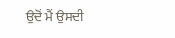ਉਦੋਂ ਮੈਂ ਉਸਦੀ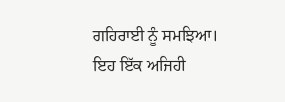ਗਹਿਰਾਈ ਨੂੰ ਸਮਝਿਆ। ਇਹ ਇੱਕ ਅਜਿਹੀ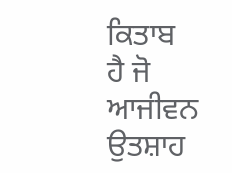ਕਿਤਾਬ ਹੈ ਜੋ ਆਜੀਵਨ ਉਤਸ਼ਾਹ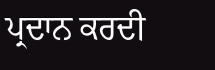ਪ੍ਰਦਾਨ ਕਰਦੀ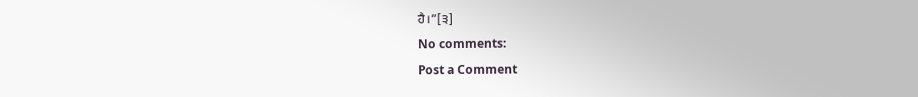ਹੈ।”[੩]
No comments:
Post a Comment